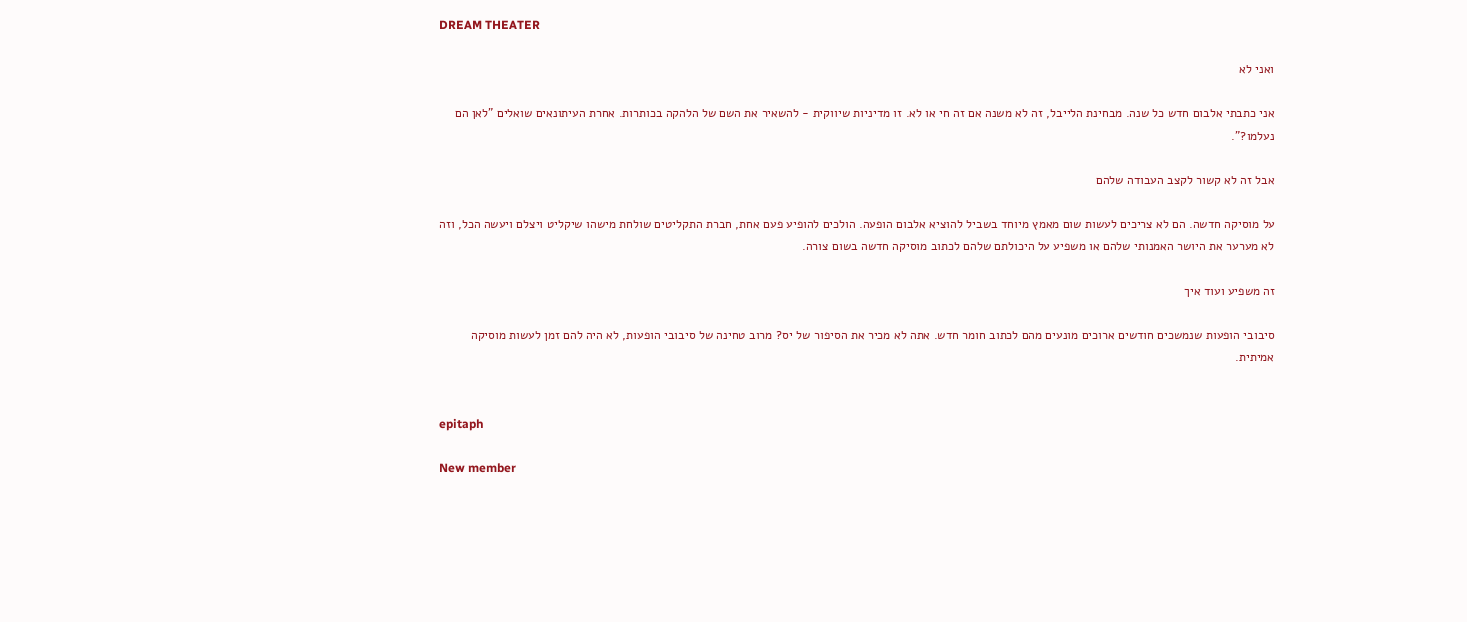DREAM THEATER

ואני לא

אני כתבתי אלבום חדש כל שנה. מבחינת הלייבל, זה לא משנה אם זה חי או לא. זו מדיניות שיווקית - להשאיר את השם של הלהקה בכותרות. אחרת העיתונאים שואלים "לאן הם נעלמו?".

אבל זה לא קשור לקצב העבודה שלהם

על מוסיקה חדשה. הם לא צריכים לעשות שום מאמץ מיוחד בשביל להוציא אלבום הופעה. הולכים להופיע פעם אחת, חברת התקליטים שולחת מישהו שיקליט ויצלם ויעשה הכל, וזה לא מערער את היושר האמנותי שלהם או משפיע על היכולתם שלהם לכתוב מוסיקה חדשה בשום צורה.

זה משפיע ועוד איך

סיבובי הופעות שנמשכים חודשים ארוכים מונעים מהם לכתוב חומר חדש. אתה לא מכיר את הסיפור של יס? מרוב טחינה של סיבובי הופעות, לא היה להם זמן לעשות מוסיקה אמיתית.


epitaph

New member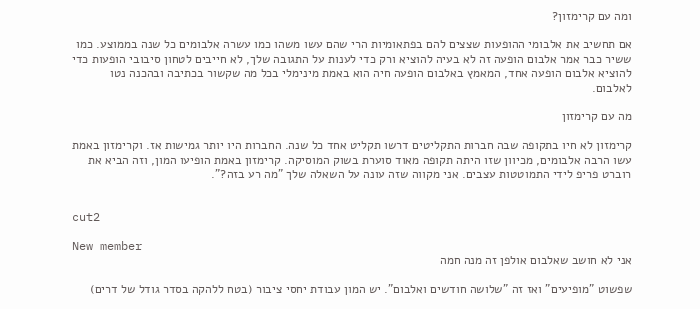ומה עם קרימזון?

אם תחשיב את אלבומי ההופעות שצצים להם בפתאומיות הרי שהם עשו משהו כמו עשרה אלבומים כל שנה בממוצע. כמו ששיר כבר אמר אלבום הופעה זה לא בעיה להוציא ורק כדי לענות על התגובה שלך, לא חייבים לטחון סיבובי הופעות כדי להוציא אלבום הופעה אחד, המאמץ באלבום הופעה חיה הוא באמת מינימלי בכל מה שקשור בכתיבה ובהכנה נטו לאלבום.

מה עם קרימזון

קרימזון לא חיו בתקופה שבה חברות התקליטים דרשו תקליט אחד כל שנה. החברות היו יותר גמישות אז. וקרימזון באמת עשו הרבה אלבומים, מכיוון שזו היתה תקופה מאוד סוערת בשוק המוסיקה. קרימזון באמת הופיעו המון, וזה הביא את רוברט פריפ לידי התמוטטות עצבים. אני מקווה שזה עונה על השאלה שלך "מה רע בזה?".


cut2

New member
אני לא חושב שאלבום אולפן זה מנה חמה

שפשוט "מופיעים" ואז זה "שלושה חודשים ואלבום". יש המון עבודת יחסי ציבור (בטח ללהקה בסדר גודל של דרים)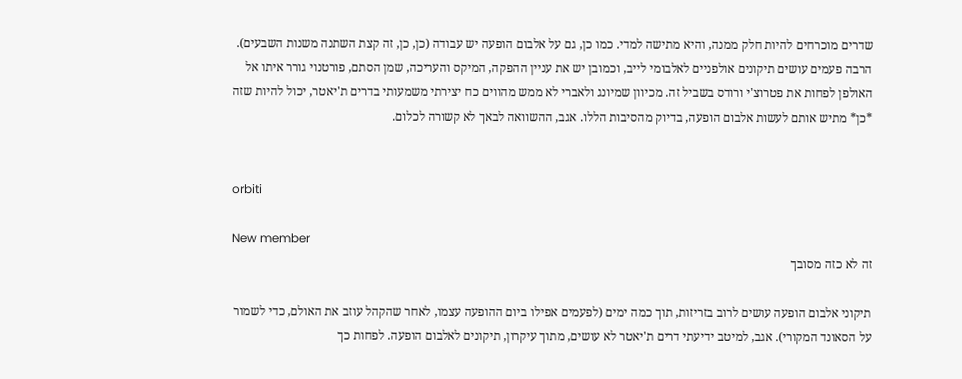שדרים מוכרחים להיות חלק ממנה, והיא מתישה למדי. כמו כן, גם על אלבום הופעה יש עבודה (כן, כן, זה קצת השתנה משנות השבעים). הרבה פעמים עושים תיקונים אולפניים לאלבומי לייב, וכמובן יש את עניין ההפקה, המיקס והעריכה, שמן הסתם, פורטנוי גורר איתו אל האולפן לפחות את פטרוצ'י ורודס בשביל זה. מכיוון שמיונג ולאברי לא ממש מהווים כח יצירתי משמעותי בדרים ת'יאטר, יכול להיות שזה *כן* מתיש אותם לעשות אלבום הופעה, בדיוק מהסיבות הללו. אגב, ההשוואה לבאך לא קשורה לכלום.


orbiti

New member
זה לא כזה מסובך

תיקוני אלבום הופעה עושים לרוב בזריזות, תוך כמה ימים (לפעמים אפילו ביום ההופעה עצמו, לאחר שהקהל עוזב את האולם, כדי לשמור על הסאונד המקורי). אגב, למיטב ידיעתי דרים ת'יאטר לא עושים, מתוך עיקרון, תיקונים לאלבום הופעה. לפחות כך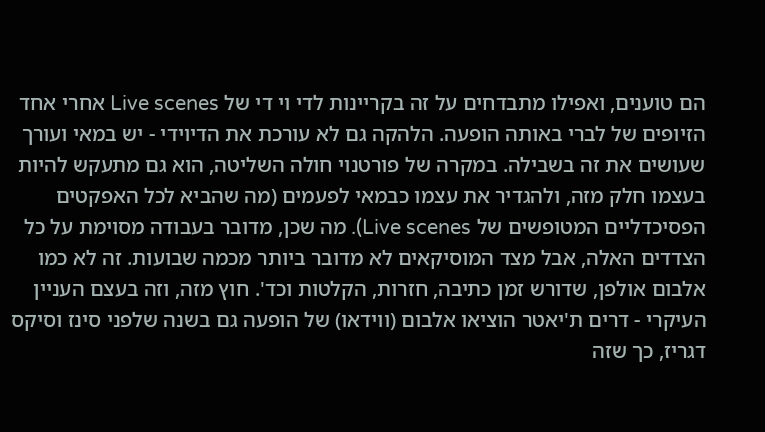הם טוענים, ואפילו מתבדחים על זה בקריינות לדי וי די של Live scenes אחרי אחד הזיופים של לברי באותה הופעה. הלהקה גם לא עורכת את הדיוידי - יש במאי ועורך שעושים את זה בשבילה. במקרה של פורטנוי חולה השליטה, הוא גם מתעקש להיות בעצמו חלק מזה, ולהגדיר את עצמו כבמאי לפעמים (מה שהביא לכל האפקטים הפסיכדליים המטופשים של Live scenes). מה שכן, מדובר בעבודה מסוימת על כל הצדדים האלה, אבל מצד המוסיקאים לא מדובר ביותר מכמה שבועות. זה לא כמו אלבום אולפן, שדורש זמן כתיבה, חזרות, הקלטות וכד'. חוץ מזה, וזה בעצם העניין העיקרי - דרים ת'יאטר הוציאו אלבום (ווידאו) של הופעה גם בשנה שלפני סינז וסיקס דגריז, כך שזה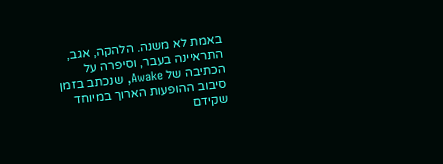באמת לא משנה. הלהקה, אגב, התראיינה בעבר, וסיפרה על הכתיבה של Awake, שנכתב בזמן סיבוב ההופעות הארוך במיוחד שקידם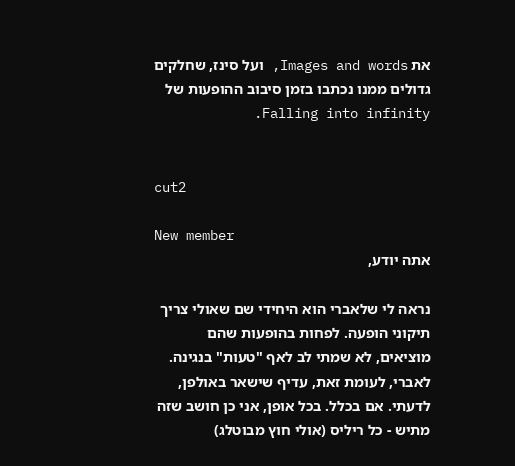את Images and words, ועל סינז, שחלקים גדולים ממנו נכתבו בזמן סיבוב ההופעות של Falling into infinity.


cut2

New member
אתה יודע,

נראה לי שלאברי הוא היחידי שם שאולי צריך תיקוני הופעה. לפחות בהופעות שהם מוציאים, לא שמתי לב לאף "טעות" בנגינה. לאברי, לעומת זאת, עדיף שישאר באולפן, לדעתי. אם בכלל. בכל אופן, אני כן חושב שזה מתיש - כל ריליס (אולי חוץ מבוטלג)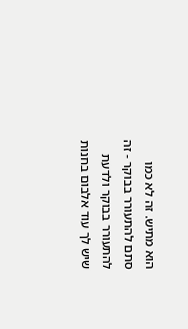הוא מתיש. זה לא כמו סתם להתעורר בבוקר - זה להתעורר בבוקר ולדעת שיש לך עוד אלבום בחנות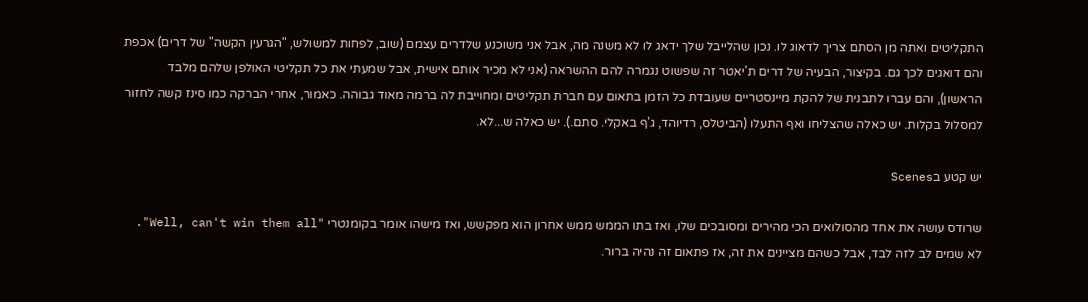התקליטים ואתה מן הסתם צריך לדאוג לו. נכון שהלייבל שלך ידאג לו לא משנה מה, אבל אני משוכנע שלדרים עצמם (שוב, לפחות למשולש, "הגרעין הקשה" של דרים) אכפת והם דואגים לכך גם. בקיצור, הבעיה של דרים ת'יאטר זה שפשוט נגמרה להם ההשראה (אני לא מכיר אותם אישית, אבל שמעתי את כל תקליטי האולפן שלהם מלבד הראשון), והם עברו לתבנית של להקת מיינסטריים שעובדת כל הזמן בתאום עם חברת תקליטים ומחוייבת לה ברמה מאוד גבוהה. כאמור, אחרי הברקה כמו סינז קשה לחזור למסלול בקלות. יש כאלה שהצליחו ואף התעלו (הביטלס, רדיוהד, ג'ף באקלי. סתם.). יש כאלה ש...לא.

יש קטע בScenes

שרודס עושה את אחד מהסולואים הכי מהירים ומסובכים שלו, ואז בתו הממש ממש אחרון הוא מפקשש, ואז מישהו אומר בקומנטרי "Well, can't win them all". לא שמים לב לזה לבד, אבל כשהם מציינים את זה, אז פתאום זה נהיה ברור.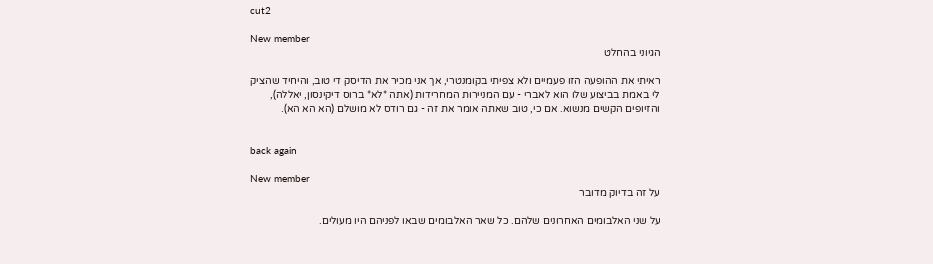cut2

New member
הגיוני בהחלט

ראיתי את ההופעה הזו פעמיים ולא צפיתי בקומנטרי, אך אני מכיר את הדיסק די טוב, והיחיד שהציק לי באמת בביצוע שלו הוא לאברי - עם המניירות המחרידות (אתה *לא* ברוס דיקינסון, יאללה), והזיופים הקשים מנשוא. אם כי, טוב שאתה אומר את זה - גם רודס לא מושלם (הא הא הא).


back again

New member
על זה בדיוק מדובר

על שני האלבומים האחרונים שלהם. כל שאר האלבומים שבאו לפניהם היו מעולים.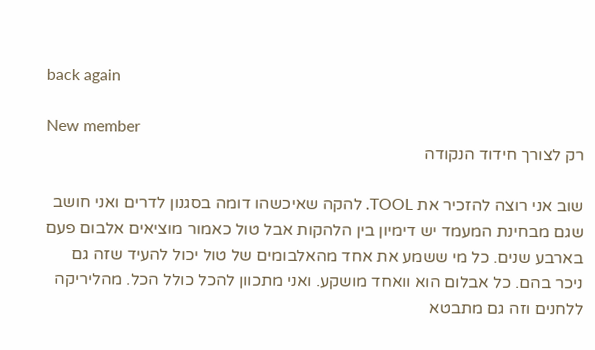back again

New member
רק לצורך חידוד הנקודה

שוב אני רוצה להזכיר את TOOL. להקה שאיכשהו דומה בסגנון לדרים ואני חושב שגם מבחינת המעמד יש דימיון בין הלהקות אבל טול כאמור מוציאים אלבום פעם בארבע שנים. כל מי ששמע את אחד מהאלבומים של טול יכול להעיד שזה גם ניכר בהם. כל אבלום הוא וואחד מושקע. ואני מתכוון להכל כולל הכל. מהליריקה ללחנים וזה גם מתבטא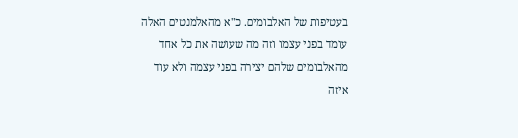בעטיפות של האלבומים. כ"א מהאלמנטים האלה עומד בפני עצמו וזה מה שעושה את כל אחד מהאלבומים שלהם יצירה בפני עצמה ולא עוד איזה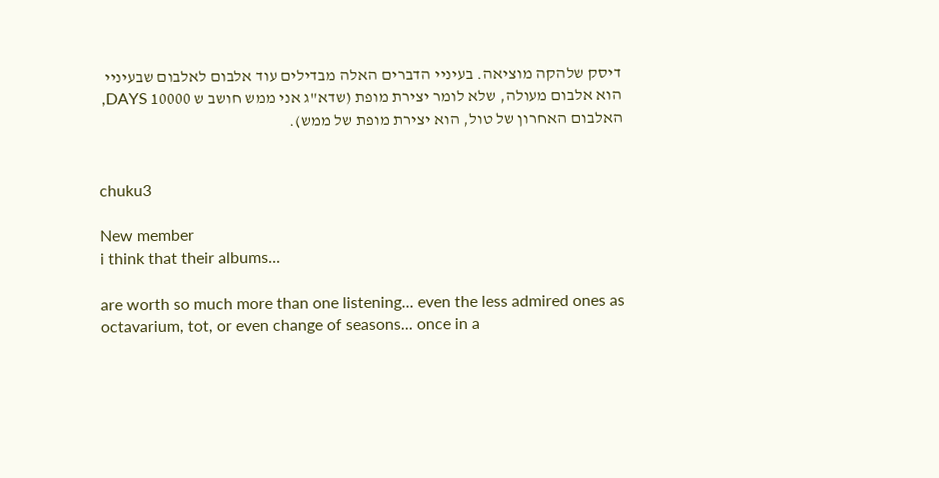דיסק שלהקה מוציאה. בעיניי הדברים האלה מבדילים עוד אלבום לאלבום שבעיניי הוא אלבום מעולה, שלא לומר יצירת מופת (שדא"ג אני ממש חושב ש 10000 DAYS, האלבום האחרון של טול, הוא יצירת מופת של ממש).


chuku3

New member
i think that their albums...

are worth so much more than one listening... even the less admired ones as octavarium, tot, or even change of seasons... once in a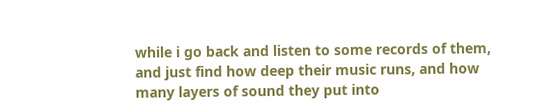while i go back and listen to some records of them, and just find how deep their music runs, and how many layers of sound they put into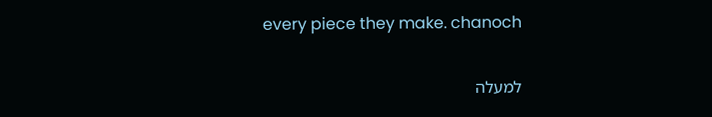every piece they make. chanoch

למעלה